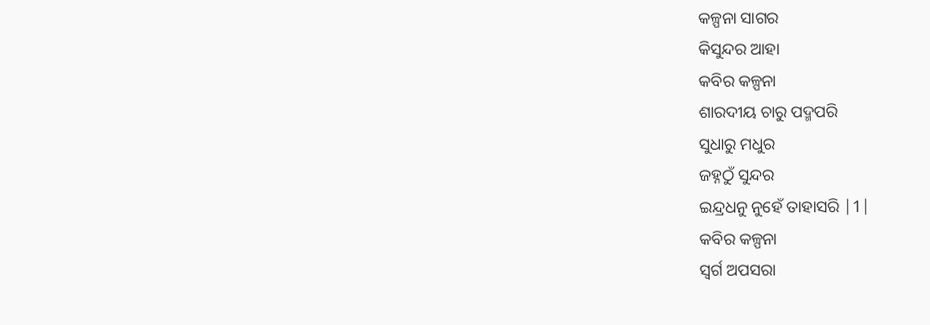କଳ୍ପନା ସାଗର
କିସୁନ୍ଦର ଆହା
କବିର କଳ୍ପନା
ଶାରଦୀୟ ଚାରୁ ପଦ୍ମପରି
ସୁଧାରୁ ମଧୁର
ଜହ୍ନଠୁଁ ସୁନ୍ଦର
ଇନ୍ଦ୍ରଧନୁ ନୁହେଁ ତାହାସରି |1|
କବିର କଳ୍ପନା
ସ୍ୱର୍ଗ ଅପସରା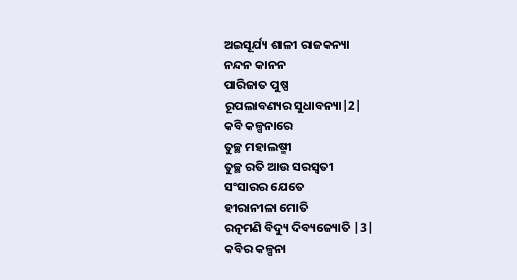ଅଇସୂର୍ଯ୍ୟ ଶାଳୀ ରାଜକନ୍ୟା
ନନ୍ଦନ କାନନ
ପାରିଜାତ ପୁଷ୍ପ
ରୂପଲାବଣ୍ୟର ସୁଧାବନ୍ୟା|2|
କବି କଳ୍ପନାରେ
ତୁଚ୍ଛ ମହାଲଷ୍ମୀ
ତୁଚ୍ଛ ରତି ଆଉ ସରସ୍ବତୀ
ସଂସାରର ଯେତେ
ହୀରାନୀଳା ମୋତି
ରତ୍ନମଣି ବିଦ୍ୟୁ ଦିବ୍ୟଜ୍ୟୋତି |3|
କବିର କଳ୍ପନା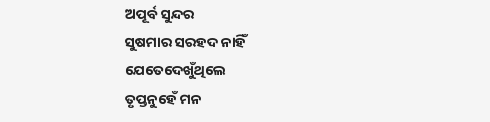ଅପୂର୍ବ ସୁନ୍ଦର
ସୁଷମାର ସରହଦ ନାହିଁ
ଯେତେଦେଖୁଁଥିଲେ
ତୃପ୍ତନୁହେଁ ମନ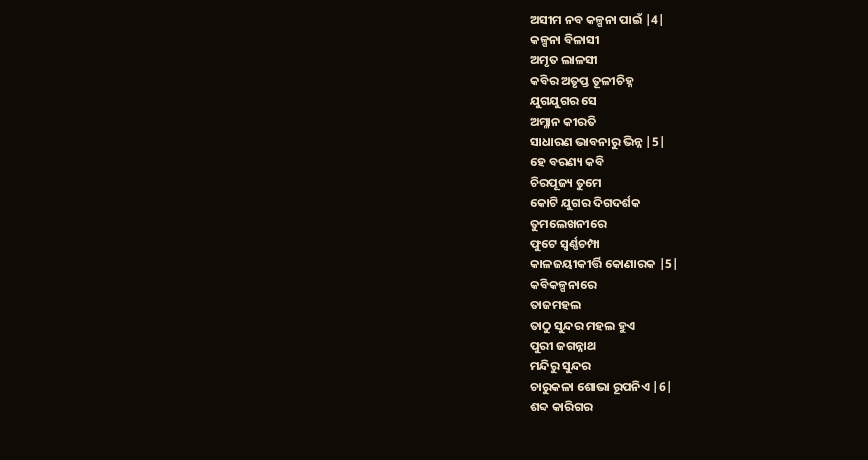ଅସୀମ ନବ କଳ୍ପନା ପାଇଁ |4|
କଳ୍ପନା ବିଳାସୀ
ଅମୃତ ଲାଳସୀ
କବିର ଅତୃପ୍ତ ତୂଳୀଚିହ୍ନ
ଯୁଗଯୁଗର ସେ
ଅମ୍ଳାନ କୀରତି
ସାଧାରଣ ଭାବନାରୁ ଭିନ୍ନ |5|
ହେ ବରଣ୍ୟ କବି
ଚିରପୂଜ୍ୟ ତୁମେ
କୋଟି ଯୁଗର ଦିଗଦର୍ଶକ
ତୁମଲେଖନୀରେ
ଫୁଟେ ସ୍ବର୍ଣ୍ଣଚମ୍ପା
କାଳଜୟୀକୀର୍ତ୍ତି କୋଣାରକ |5|
କବିକଳ୍ପନାରେ
ତାଜମହଲ
ତାଠୁ ସୁନ୍ଦର ମହଲ ହୁଏ
ପୁରୀ ଜଗନ୍ନାଥ
ମନ୍ଦିରୁ ସୁନ୍ଦର
ଚାରୁକଳା ଶୋଭା ରୂପନିଏ |6|
ଶବ୍ଦ କାରିଗର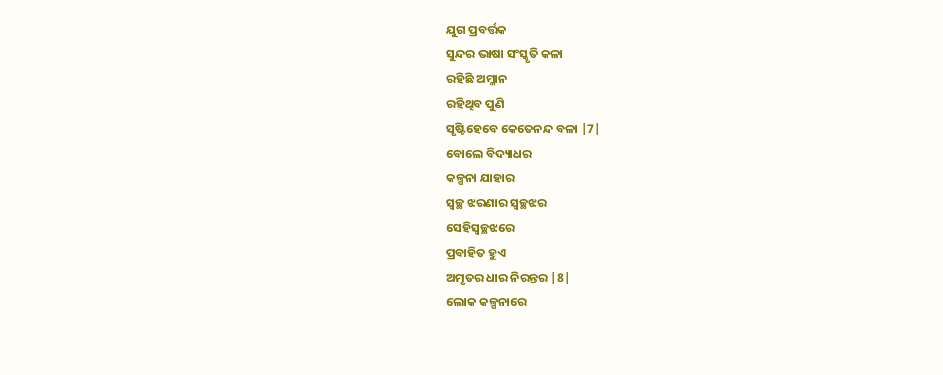ଯୁଗ ପ୍ରବର୍ତ୍ତକ
ସୁନ୍ଦର ଭାଷା ସଂସ୍କୃତି କଳା
ରହିଛି ଅମ୍ଳାନ
ରହିଥିବ ପୁଣି
ସୃଷ୍ଟିହେବେ କେତେନନ୍ଦ ବଳା |7|
ବୋଲେ ବିଦ୍ୟାଧର
କଳ୍ପନା ଯାହାର
ସ୍ୱଚ୍ଛ ଝରଣାର ସ୍ୱଚ୍ଛଝର
ସେହିସ୍ୱଚ୍ଛଝରେ
ପ୍ରବାହିତ ହୁଏ
ଅମୃତର ଧାର ନିରନ୍ତର |8|
ଲୋକ କଳ୍ପନାରେ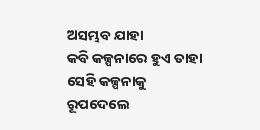ଅସମ୍ଭବ ଯାହା
କବି କଳ୍ପନାରେ ହୁଏ ତାହା
ସେହି କଳ୍ପନାକୁ
ରୂପଦେଲେ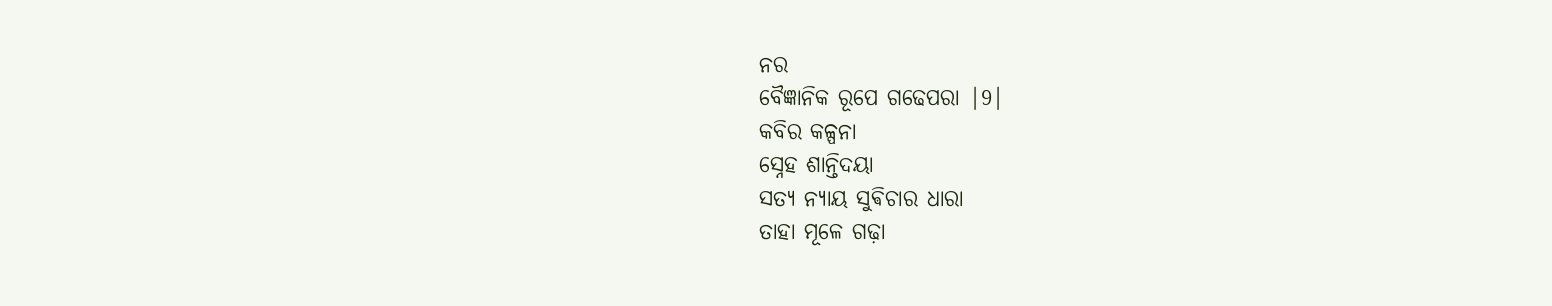ନର
ବୈଜ୍ଞାନିକ ରୂପେ ଗଢେପରା |9|
କବିର କଳ୍ପନା
ସ୍ନେହ ଶାନ୍ତିଦୟା
ସତ୍ୟ ନ୍ୟାୟ ସୁଵିଚାର ଧାରା
ତାହା ମୂଳେ ଗଢ଼ା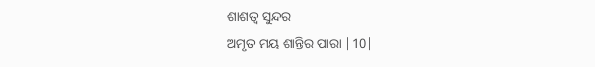ଶାଶତ୍ୱ ସୁନ୍ଦର
ଅମୃତ ମୟ ଶାନ୍ତିର ପାରା |10|